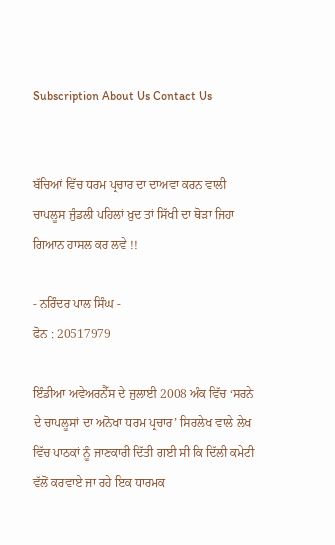Subscription About Us Contact Us


ਬੱਚਿਆਂ ਵਿੱਚ ਧਰਮ ਪ੍ਰਚਾਰ ਦਾ ਦਾਅਵਾ ਕਰਨ ਵਾਲੀ ਚਾਪਲੂਸ ਜੁੰਡਲੀ ਪਹਿਲਾਂ ਖ਼ੁਦ ਤਾਂ ਸਿੱਖੀ ਦਾ ਥੋੜਾ ਜਿਹਾ ਗਿਆਨ ਹਾਸਲ ਕਰ ਲਵੇ !!

- ਨਰਿੰਦਰ ਪਾਲ ਸਿੰਘ -
ਫੋਨ : 20517979

ਇੰਡੀਆ ਅਵੇਅਰਨੈੱਸ ਦੇ ਜੁਲਾਈ 2008 ਅੰਕ ਵਿੱਚ ‘ਸਰਨੇ ਦੇ ਚਾਪਲੂਸਾਂ ਦਾ ਅਨੋਖਾ ਧਰਮ ਪ੍ਰਚਾਰ’ ਸਿਰਲੇਖ ਵਾਲੇ ਲੇਖ ਵਿੱਚ ਪਾਠਕਾਂ ਨੂੰ ਜਾਣਕਾਰੀ ਦਿੱਤੀ ਗਈ ਸੀ ਕਿ ਦਿੱਲੀ ਕਮੇਟੀ ਵੱਲੋਂ ਕਰਵਾਏ ਜਾ ਰਹੇ ਇਕ ਧਾਰਮਕ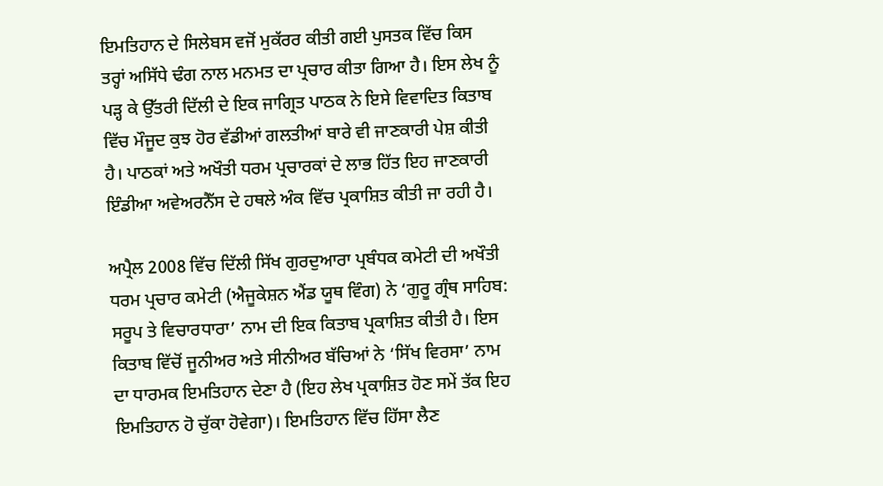ਇਮਤਿਹਾਨ ਦੇ ਸਿਲੇਬਸ ਵਜੋਂ ਮੁਕੱਰਰ ਕੀਤੀ ਗਈ ਪੁਸਤਕ ਵਿੱਚ ਕਿਸ ਤਰ੍ਹਾਂ ਅਸਿੱਧੇ ਢੰਗ ਨਾਲ ਮਨਮਤ ਦਾ ਪ੍ਰਚਾਰ ਕੀਤਾ ਗਿਆ ਹੈ। ਇਸ ਲੇਖ ਨੂੰ ਪੜ੍ਹ ਕੇ ਉੱਤਰੀ ਦਿੱਲੀ ਦੇ ਇਕ ਜਾਗ੍ਰਿਤ ਪਾਠਕ ਨੇ ਇਸੇ ਵਿਵਾਦਿਤ ਕਿਤਾਬ ਵਿੱਚ ਮੌਜੂਦ ਕੁਝ ਹੋਰ ਵੱਡੀਆਂ ਗਲਤੀਆਂ ਬਾਰੇ ਵੀ ਜਾਣਕਾਰੀ ਪੇਸ਼ ਕੀਤੀ ਹੈ। ਪਾਠਕਾਂ ਅਤੇ ਅਖੌਤੀ ਧਰਮ ਪ੍ਰਚਾਰਕਾਂ ਦੇ ਲਾਭ ਹਿੱਤ ਇਹ ਜਾਣਕਾਰੀ ਇੰਡੀਆ ਅਵੇਅਰਨੈੱਸ ਦੇ ਹਥਲੇ ਅੰਕ ਵਿੱਚ ਪ੍ਰਕਾਸ਼ਿਤ ਕੀਤੀ ਜਾ ਰਹੀ ਹੈ।

ਅਪ੍ਰੈਲ 2008 ਵਿੱਚ ਦਿੱਲੀ ਸਿੱਖ ਗੁਰਦੁਆਰਾ ਪ੍ਰਬੰਧਕ ਕਮੇਟੀ ਦੀ ਅਖੌਤੀ ਧਰਮ ਪ੍ਰਚਾਰ ਕਮੇਟੀ (ਐਜੂਕੇਸ਼ਨ ਐਂਡ ਯੂਥ ਵਿੰਗ) ਨੇ ‘ਗੁਰੂ ਗ੍ਰੰਥ ਸਾਹਿਬ: ਸਰੂਪ ਤੇ ਵਿਚਾਰਧਾਰਾ’ ਨਾਮ ਦੀ ਇਕ ਕਿਤਾਬ ਪ੍ਰਕਾਸ਼ਿਤ ਕੀਤੀ ਹੈ। ਇਸ ਕਿਤਾਬ ਵਿੱਚੋਂ ਜੂਨੀਅਰ ਅਤੇ ਸੀਨੀਅਰ ਬੱਚਿਆਂ ਨੇ ‘ਸਿੱਖ ਵਿਰਸਾ’ ਨਾਮ ਦਾ ਧਾਰਮਕ ਇਮਤਿਹਾਨ ਦੇਣਾ ਹੈ (ਇਹ ਲੇਖ ਪ੍ਰਕਾਸ਼ਿਤ ਹੋਣ ਸਮੇਂ ਤੱਕ ਇਹ ਇਮਤਿਹਾਨ ਹੋ ਚੁੱਕਾ ਹੋਵੇਗਾ)। ਇਮਤਿਹਾਨ ਵਿੱਚ ਹਿੱਸਾ ਲੈਣ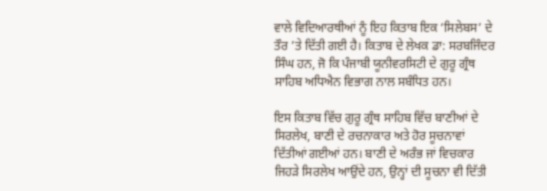ਵਾਲੇ ਵਿਦਿਆਰਥੀਆਂ ਨੂੰ ਇਹ ਕਿਤਾਬ ਇਕ ‘ਸਿਲੇਬਸ’ ਦੇ ਤੌਰ ’ਤੇ ਦਿੱਤੀ ਗਈ ਹੈ। ਕਿਤਾਬ ਦੇ ਲੇਖਕ ਡਾ: ਸਰਬਜਿੰਦਰ ਸਿੰਘ ਹਨ, ਜੋ ਕਿ ਪੰਜਾਬੀ ਯੂਨੀਵਰਸਿਟੀ ਦੇ ਗੁਰੂ ਗ੍ਰੰਥ ਸਾਹਿਬ ਅਧਿਐਨ ਵਿਭਾਗ ਨਾਲ ਸਬੰਧਿਤ ਹਨ।

ਇਸ ਕਿਤਾਬ ਵਿੱਚ ਗੁਰੂ ਗ੍ਰੰਥ ਸਾਹਿਬ ਵਿੱਚ ਬਾਣੀਆਂ ਦੇ ਸਿਰਲੇਖ, ਬਾਣੀ ਦੇ ਰਚਨਾਕਾਰ ਅਤੇ ਹੋਰ ਸੂਚਨਾਵਾਂ ਦਿੱਤੀਆਂ ਗਈਆਂ ਹਨ। ਬਾਣੀ ਦੇ ਅਰੰਭ ਜਾਂ ਵਿਚਕਾਰ ਜਿਹੜੇ ਸਿਰਲੇਖ ਆਉਂਦੇ ਹਨ, ਉਨ੍ਹਾਂ ਦੀ ਸੂਚਨਾ ਵੀ ਦਿੱਤੀ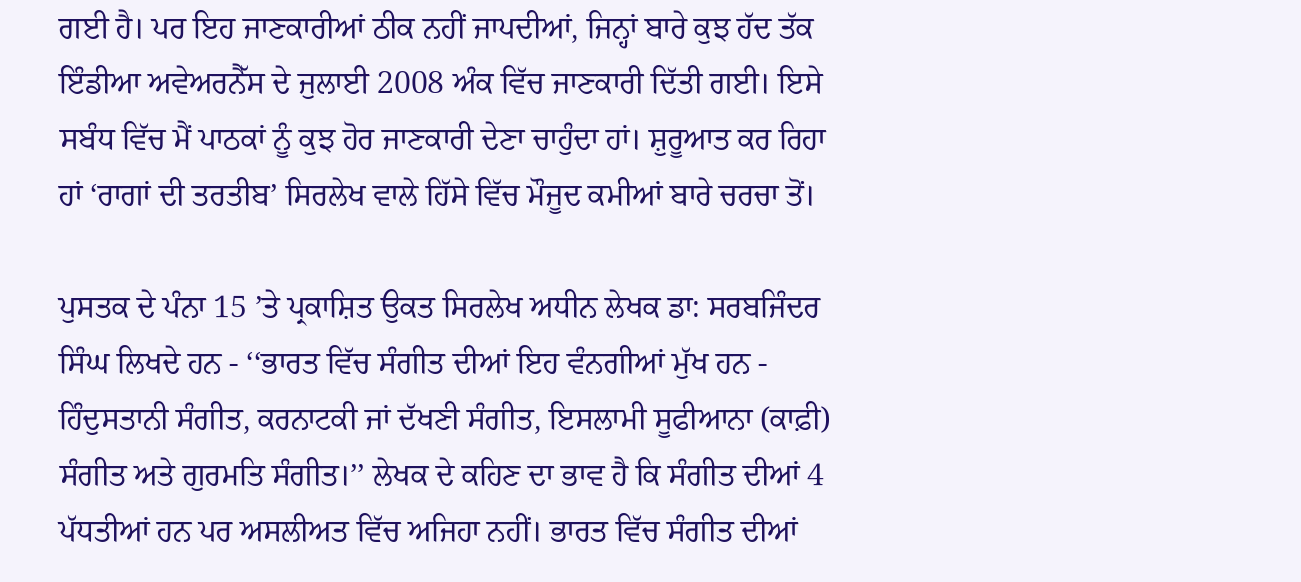ਗਈ ਹੈ। ਪਰ ਇਹ ਜਾਣਕਾਰੀਆਂ ਠੀਕ ਨਹੀਂ ਜਾਪਦੀਆਂ, ਜਿਨ੍ਹਾਂ ਬਾਰੇ ਕੁਝ ਹੱਦ ਤੱਕ ਇੰਡੀਆ ਅਵੇਅਰਨੈੱਸ ਦੇ ਜੁਲਾਈ 2008 ਅੰਕ ਵਿੱਚ ਜਾਣਕਾਰੀ ਦਿੱਤੀ ਗਈ। ਇਸੇ ਸਬੰਧ ਵਿੱਚ ਮੈਂ ਪਾਠਕਾਂ ਨੂੰ ਕੁਝ ਹੋਰ ਜਾਣਕਾਰੀ ਦੇਣਾ ਚਾਹੁੰਦਾ ਹਾਂ। ਸ਼ੁਰੂਆਤ ਕਰ ਰਿਹਾ ਹਾਂ ‘ਰਾਗਾਂ ਦੀ ਤਰਤੀਬ’ ਸਿਰਲੇਖ ਵਾਲੇ ਹਿੱਸੇ ਵਿੱਚ ਮੌਜੂਦ ਕਮੀਆਂ ਬਾਰੇ ਚਰਚਾ ਤੋਂ।

ਪੁਸਤਕ ਦੇ ਪੰਨਾ 15 ’ਤੇ ਪ੍ਰਕਾਸ਼ਿਤ ਉਕਤ ਸਿਰਲੇਖ ਅਧੀਨ ਲੇਖਕ ਡਾ: ਸਰਬਜਿੰਦਰ ਸਿੰਘ ਲਿਖਦੇ ਹਨ - ‘‘ਭਾਰਤ ਵਿੱਚ ਸੰਗੀਤ ਦੀਆਂ ਇਹ ਵੰਨਗੀਆਂ ਮੁੱਖ ਹਨ - ਹਿੰਦੁਸਤਾਨੀ ਸੰਗੀਤ, ਕਰਨਾਟਕੀ ਜਾਂ ਦੱਖਣੀ ਸੰਗੀਤ, ਇਸਲਾਮੀ ਸੂਫੀਆਨਾ (ਕਾਫ਼ੀ) ਸੰਗੀਤ ਅਤੇ ਗੁਰਮਤਿ ਸੰਗੀਤ।’’ ਲੇਖਕ ਦੇ ਕਹਿਣ ਦਾ ਭਾਵ ਹੈ ਕਿ ਸੰਗੀਤ ਦੀਆਂ 4 ਪੱਧਤੀਆਂ ਹਨ ਪਰ ਅਸਲੀਅਤ ਵਿੱਚ ਅਜਿਹਾ ਨਹੀਂ। ਭਾਰਤ ਵਿੱਚ ਸੰਗੀਤ ਦੀਆਂ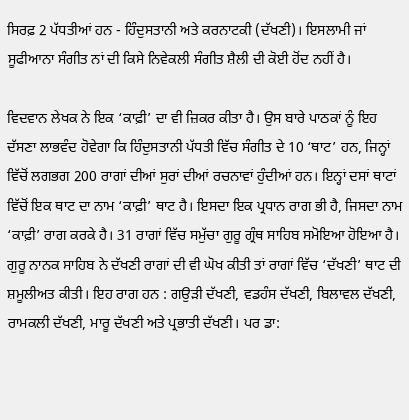ਸਿਰਫ਼ 2 ਪੱਧਤੀਆਂ ਹਨ - ਹਿੰਦੁਸਤਾਨੀ ਅਤੇ ਕਰਨਾਟਕੀ (ਦੱਖਣੀ)। ਇਸਲਾਮੀ ਜਾਂ ਸੂਫੀਆਨਾ ਸੰਗੀਤ ਨਾਂ ਦੀ ਕਿਸੇ ਨਿਵੇਕਲੀ ਸੰਗੀਤ ਸ਼ੈਲੀ ਦੀ ਕੋਈ ਹੋਂਦ ਨਹੀਂ ਹੈ।

ਵਿਦਵਾਨ ਲੇਖਕ ਨੇ ਇਕ ‘ਕਾਫ਼ੀ’ ਦਾ ਵੀ ਜ਼ਿਕਰ ਕੀਤਾ ਹੈ। ਉਸ ਬਾਰੇ ਪਾਠਕਾਂ ਨੂੰ ਇਹ ਦੱਸਣਾ ਲਾਭਵੰਦ ਹੋਵੇਗਾ ਕਿ ਹਿੰਦੁਸਤਾਨੀ ਪੱਧਤੀ ਵਿੱਚ ਸੰਗੀਤ ਦੇ 10 ‘ਥਾਟ’ ਹਨ, ਜਿਨ੍ਹਾਂ ਵਿੱਚੋਂ ਲਗਭਗ 200 ਰਾਗਾਂ ਦੀਆਂ ਸੁਰਾਂ ਦੀਆਂ ਰਚਨਾਵਾਂ ਹੁੰਦੀਆਂ ਹਨ। ਇਨ੍ਹਾਂ ਦਸਾਂ ਥਾਟਾਂ ਵਿੱਚੋਂ ਇਕ ਥਾਟ ਦਾ ਨਾਮ ‘ਕਾਫ਼ੀ’ ਥਾਟ ਹੈ। ਇਸਦਾ ਇਕ ਪ੍ਰਧਾਨ ਰਾਗ ਭੀ ਹੈ, ਜਿਸਦਾ ਨਾਮ ‘ਕਾਫ਼ੀ’ ਰਾਗ ਕਰਕੇ ਹੈ। 31 ਰਾਗਾਂ ਵਿੱਚ ਸਮੁੱਚਾ ਗੁਰੂ ਗ੍ਰੰਥ ਸਾਹਿਬ ਸਮੋਇਆ ਹੋਇਆ ਹੈ। ਗੁਰੂ ਨਾਨਕ ਸਾਹਿਬ ਨੇ ਦੱਖਣੀ ਰਾਗਾਂ ਦੀ ਵੀ ਘੋਖ ਕੀਤੀ ਤਾਂ ਰਾਗਾਂ ਵਿੱਚ ‘ਦੱਖਣੀ’ ਥਾਟ ਦੀ ਸ਼ਮੂਲੀਅਤ ਕੀਤੀ। ਇਹ ਰਾਗ ਹਨ : ਗਉੜੀ ਦੱਖਣੀ, ਵਡਹੰਸ ਦੱਖਣੀ, ਬਿਲਾਵਲ ਦੱਖਣੀ, ਰਾਮਕਲੀ ਦੱਖਣੀ, ਮਾਰੂ ਦੱਖਣੀ ਅਤੇ ਪ੍ਰਭਾਤੀ ਦੱਖਣੀ। ਪਰ ਡਾ: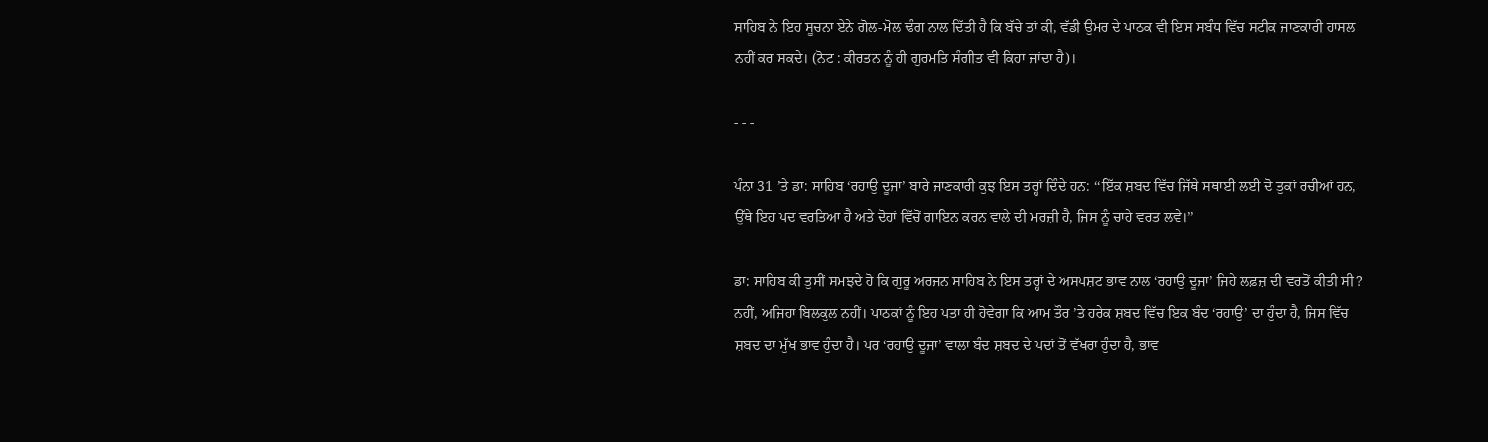ਸਾਹਿਬ ਨੇ ਇਹ ਸੂਚਨਾ ਏਨੇ ਗੋਲ-ਮੋਲ ਢੰਗ ਨਾਲ ਦਿੱਤੀ ਹੈ ਕਿ ਬੱਚੇ ਤਾਂ ਕੀ, ਵੱਡੀ ਉਮਰ ਦੇ ਪਾਠਕ ਵੀ ਇਸ ਸਬੰਧ ਵਿੱਚ ਸਟੀਕ ਜਾਣਕਾਰੀ ਹਾਸਲ ਨਹੀਂ ਕਰ ਸਕਦੇ। (ਨੋਟ : ਕੀਰਤਨ ਨੂੰ ਹੀ ਗੁਰਮਤਿ ਸੰਗੀਤ ਵੀ ਕਿਹਾ ਜਾਂਦਾ ਹੈ)।

- - -

ਪੰਨਾ 31 ’ਤੇ ਡਾ: ਸਾਹਿਬ ‘ਰਹਾਉ ਦੂਜਾ’ ਬਾਰੇ ਜਾਣਕਾਰੀ ਕੁਝ ਇਸ ਤਰ੍ਹਾਂ ਦਿੰਦੇ ਹਨ: ‘‘ਇੱਕ ਸ਼ਬਦ ਵਿੱਚ ਜਿੱਥੇ ਸਥਾਈ ਲਈ ਦੋ ਤੁਕਾਂ ਰਚੀਆਂ ਹਨ, ਉੱਥੇ ਇਹ ਪਦ ਵਰਤਿਆ ਹੈ ਅਤੇ ਦੋਹਾਂ ਵਿੱਚੋਂ ਗਾਇਨ ਕਰਨ ਵਾਲੇ ਦੀ ਮਰਜ਼ੀ ਹੈ, ਜਿਸ ਨੂੰ ਚਾਹੇ ਵਰਤ ਲਵੇ।’’

ਡਾ: ਸਾਹਿਬ ਕੀ ਤੁਸੀਂ ਸਮਝਦੇ ਹੋ ਕਿ ਗੁਰੂ ਅਰਜਨ ਸਾਹਿਬ ਨੇ ਇਸ ਤਰ੍ਹਾਂ ਦੇ ਅਸਪਸ਼ਟ ਭਾਵ ਨਾਲ ‘ਰਹਾਉ ਦੂਜਾ’ ਜਿਹੇ ਲਫ਼ਜ਼ ਦੀ ਵਰਤੋਂ ਕੀਤੀ ਸੀ? ਨਹੀਂ, ਅਜਿਹਾ ਬਿਲਕੁਲ ਨਹੀਂ। ਪਾਠਕਾਂ ਨੂੰ ਇਹ ਪਤਾ ਹੀ ਹੋਵੇਗਾ ਕਿ ਆਮ ਤੌਰ ’ਤੇ ਹਰੇਕ ਸ਼ਬਦ ਵਿੱਚ ਇਕ ਬੰਦ ‘ਰਹਾਉ’ ਦਾ ਹੁੰਦਾ ਹੈ, ਜਿਸ ਵਿੱਚ ਸ਼ਬਦ ਦਾ ਮੁੱਖ ਭਾਵ ਹੁੰਦਾ ਹੈ। ਪਰ ‘ਰਹਾਉ ਦੂਜਾ’ ਵਾਲਾ ਬੰਦ ਸ਼ਬਦ ਦੇ ਪਦਾਂ ਤੋਂ ਵੱਖਰਾ ਹੁੰਦਾ ਹੈ, ਭਾਵ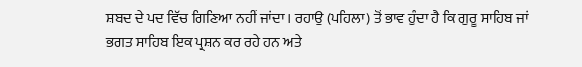ਸ਼ਬਦ ਦੇ ਪਦ ਵਿੱਚ ਗਿਣਿਆ ਨਹੀਂ ਜਾਂਦਾ। ਰਹਾਉ (ਪਹਿਲਾ) ਤੋਂ ਭਾਵ ਹੁੰਦਾ ਹੈ ਕਿ ਗੁਰੂ ਸਾਹਿਬ ਜਾਂ ਭਗਤ ਸਾਹਿਬ ਇਕ ਪ੍ਰਸ਼ਨ ਕਰ ਰਹੇ ਹਨ ਅਤੇ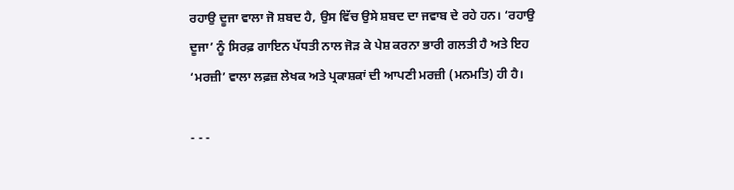ਰਹਾਉ ਦੂਜਾ ਵਾਲਾ ਜੋ ਸ਼ਬਦ ਹੈ, ਉਸ ਵਿੱਚ ਉਸੇ ਸ਼ਬਦ ਦਾ ਜਵਾਬ ਦੇ ਰਹੇ ਹਨ। ‘ਰਹਾਉ ਦੂਜਾ’ ਨੂੰ ਸਿਰਫ਼ ਗਾਇਨ ਪੱਧਤੀ ਨਾਲ ਜੋੜ ਕੇ ਪੇਸ਼ ਕਰਨਾ ਭਾਰੀ ਗਲਤੀ ਹੈ ਅਤੇ ਇਹ ‘ਮਰਜ਼ੀ’ ਵਾਲਾ ਲਫ਼ਜ਼ ਲੇਖਕ ਅਤੇ ਪ੍ਰਕਾਸ਼ਕਾਂ ਦੀ ਆਪਣੀ ਮਰਜ਼ੀ (ਮਨਮਤਿ) ਹੀ ਹੈ।

- - -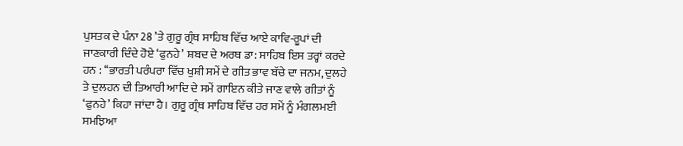ਪੁਸਤਕ ਦੇ ਪੰਨਾ 28 ’ਤੇ ਗੁਰੂ ਗ੍ਰੰਥ ਸਾਹਿਬ ਵਿੱਚ ਆਏ ਕਾਵਿ-ਰੂਪਾਂ ਦੀ ਜਾਣਕਾਰੀ ਦਿੰਦੇ ਹੋਏ ‘ਫੁਨਹੇ’ ਸ਼ਬਦ ਦੇ ਅਰਥ ਡਾ: ਸਾਹਿਬ ਇਸ ਤਰ੍ਹਾਂ ਕਰਦੇ ਹਨ : ‘‘ਭਾਰਤੀ ਪਰੰਪਰਾ ਵਿੱਚ ਖੁਸ਼ੀ ਸਮੇਂ ਦੇ ਗੀਤ ਭਾਵ ਬੱਚੇ ਦਾ ਜਨਮ, ਦੁਲਹੇ ਤੇ ਦੁਲਹਨ ਦੀ ਤਿਆਰੀ ਆਦਿ ਦੇ ਸਮੇਂ ਗਾਇਨ ਕੀਤੇ ਜਾਣ ਵਾਲੇ ਗੀਤਾਂ ਨੂੰ ‘ਫੁਨਹੇ’ ਕਿਹਾ ਜਾਂਦਾ ਹੈ। ਗੁਰੂ ਗ੍ਰੰਥ ਸਾਹਿਬ ਵਿੱਚ ਹਰ ਸਮੇਂ ਨੂੰ ਮੰਗਲਮਈ ਸਮਝਿਆ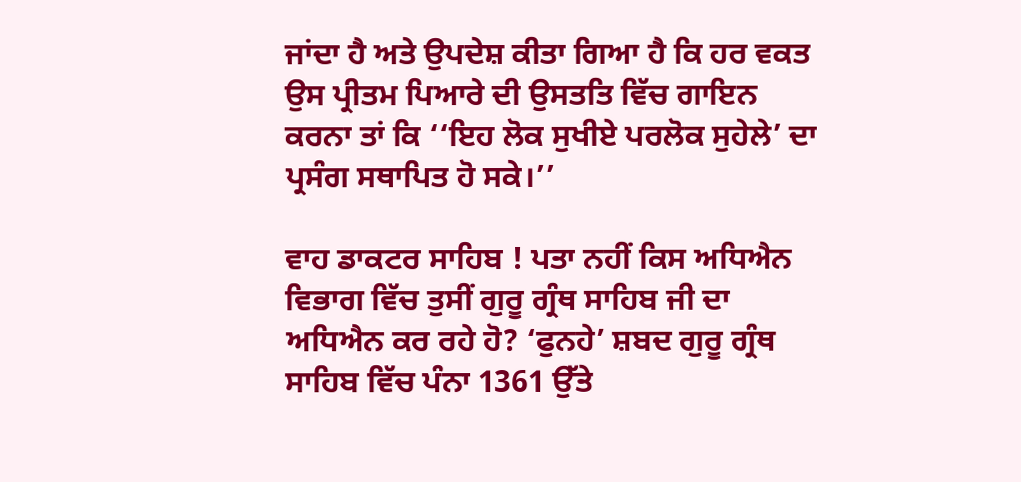ਜਾਂਦਾ ਹੈ ਅਤੇ ਉਪਦੇਸ਼ ਕੀਤਾ ਗਿਆ ਹੈ ਕਿ ਹਰ ਵਕਤ ਉਸ ਪ੍ਰੀਤਮ ਪਿਆਰੇ ਦੀ ਉਸਤਤਿ ਵਿੱਚ ਗਾਇਨ ਕਰਨਾ ਤਾਂ ਕਿ ‘‘ਇਹ ਲੋਕ ਸੁਖੀਏ ਪਰਲੋਕ ਸੁਹੇਲੇ’ ਦਾ ਪ੍ਰਸੰਗ ਸਥਾਪਿਤ ਹੋ ਸਕੇ।’’

ਵਾਹ ਡਾਕਟਰ ਸਾਹਿਬ ! ਪਤਾ ਨਹੀਂ ਕਿਸ ਅਧਿਐਨ ਵਿਭਾਗ ਵਿੱਚ ਤੁਸੀਂ ਗੁਰੂ ਗ੍ਰੰਥ ਸਾਹਿਬ ਜੀ ਦਾ ਅਧਿਐਨ ਕਰ ਰਹੇ ਹੋ? ‘ਫੁਨਹੇ’ ਸ਼ਬਦ ਗੁਰੂ ਗ੍ਰੰਥ ਸਾਹਿਬ ਵਿੱਚ ਪੰਨਾ 1361 ਉੱਤੇ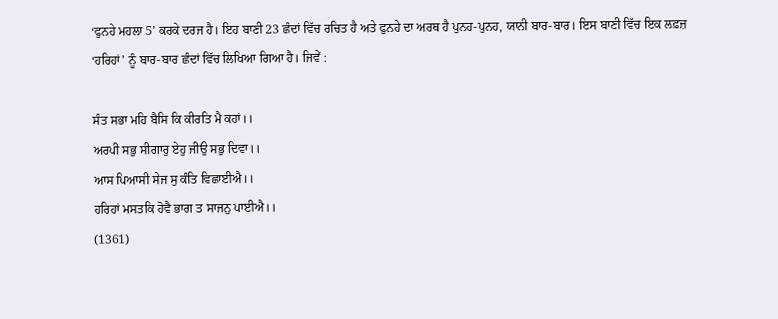‘ਫੁਨਹੇ ਮਹਲਾ 5’ ਕਰਕੇ ਦਰਜ ਹੈ। ਇਹ ਬਾਣੀ 23 ਛੰਦਾਂ ਵਿੱਚ ਰਚਿਤ ਹੈ ਅਤੇ ਫੁਨਹੇ ਦਾ ਅਰਥ ਹੈ ਪੁਨਹ-ਪੁਨਹ, ਯਾਨੀ ਬਾਰ-ਬਾਰ। ਇਸ ਬਾਣੀ ਵਿੱਚ ਇਕ ਲਫ਼ਜ਼ ‘ਹਰਿਹਾਂ’ ਨੂੰ ਬਾਰ-ਬਾਰ ਛੰਦਾਂ ਵਿੱਚ ਲਿਖਿਆ ਗਿਆ ਹੈ। ਜਿਵੇਂ :

ਸੰਤ ਸਭਾ ਮਹਿ ਬੈਸਿ ਕਿ ਕੀਰਤਿ ਮੈ ਕਹਾਂ।।
ਅਰਪੀ ਸਭੁ ਸੀਗਾਰੁ ਏਹੁ ਜੀਉ ਸਭੁ ਦਿਵਾ।।
ਆਸ ਪਿਆਸੀ ਸੇਜ ਸੁ ਕੰਤਿ ਵਿਛਾਈਐ।।
ਹਰਿਹਾਂ ਮਸਤਕਿ ਹੋਵੈ ਭਾਗ ਤ ਸਾਜਨੁ ਪਾਈਐ।।
(1361)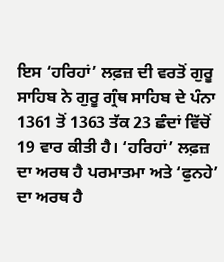ਇਸ ‘ਹਰਿਹਾਂ’ ਲਫ਼ਜ਼ ਦੀ ਵਰਤੋਂ ਗੁਰੂ ਸਾਹਿਬ ਨੇ ਗੁਰੂ ਗ੍ਰੰਥ ਸਾਹਿਬ ਦੇ ਪੰਨਾ 1361 ਤੋਂ 1363 ਤੱਕ 23 ਛੰਦਾਂ ਵਿੱਚੋਂ 19 ਵਾਰ ਕੀਤੀ ਹੈ। ‘ਹਰਿਹਾਂ’ ਲਫ਼ਜ਼ ਦਾ ਅਰਥ ਹੈ ਪਰਮਾਤਮਾ ਅਤੇ ‘ਫੁਨਹੇ’ ਦਾ ਅਰਥ ਹੈ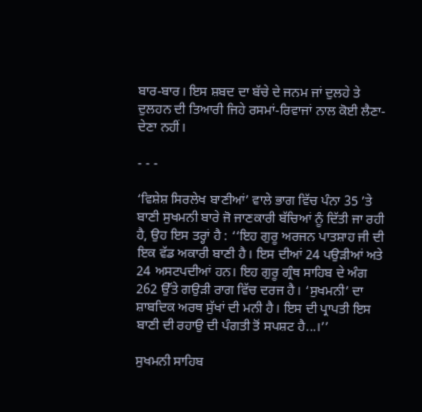ਬਾਰ-ਬਾਰ। ਇਸ ਸ਼ਬਦ ਦਾ ਬੱਚੇ ਦੇ ਜਨਮ ਜਾਂ ਦੁਲਹੇ ਤੇ ਦੁਲਹਨ ਦੀ ਤਿਆਰੀ ਜਿਹੇ ਰਸਮਾਂ-ਰਿਵਾਜਾਂ ਨਾਲ ਕੋਈ ਲੈਣਾ-ਦੇਣਾ ਨਹੀਂ।

- - -

‘ਵਿਸ਼ੇਸ਼ ਸਿਰਲੇਖ ਬਾਣੀਆਂ’ ਵਾਲੇ ਭਾਗ ਵਿੱਚ ਪੰਨਾ 35 ’ਤੇ ਬਾਣੀ ਸੁਖਮਨੀ ਬਾਰੇ ਜੋ ਜਾਣਕਾਰੀ ਬੱਚਿਆਂ ਨੂੰ ਦਿੱਤੀ ਜਾ ਰਹੀ ਹੈ, ਉਹ ਇਸ ਤਰ੍ਹਾਂ ਹੈ : ‘‘ਇਹ ਗੁਰੂ ਅਰਜਨ ਪਾਤਸ਼ਾਹ ਜੀ ਦੀ ਇਕ ਵੱਡ ਅਕਾਰੀ ਬਾਣੀ ਹੈ। ਇਸ ਦੀਆਂ 24 ਪਉੜੀਆਂ ਅਤੇ 24 ਅਸਟਪਦੀਆਂ ਹਨ। ਇਹ ਗੁਰੂ ਗ੍ਰੰਥ ਸਾਹਿਬ ਦੇ ਅੰਗ 262 ਉੱਤੇ ਗਉੜੀ ਰਾਗ ਵਿੱਚ ਦਰਜ ਹੈ। ‘ਸੁਖਮਨੀ’ ਦਾ ਸ਼ਾਬਦਿਕ ਅਰਥ ਸੁੱਖਾਂ ਦੀ ਮਨੀ ਹੈ। ਇਸ ਦੀ ਪ੍ਰਾਪਤੀ ਇਸ ਬਾਣੀ ਦੀ ਰਹਾਉ ਦੀ ਪੰਗਤੀ ਤੋਂ ਸਪਸ਼ਟ ਹੈ...।’’

ਸੁਖਮਨੀ ਸਾਹਿਬ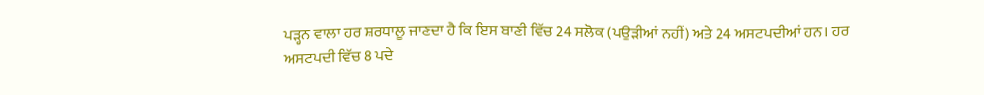ਪੜ੍ਹਨ ਵਾਲਾ ਹਰ ਸ਼ਰਧਾਲੂ ਜਾਣਦਾ ਹੈ ਕਿ ਇਸ ਬਾਣੀ ਵਿੱਚ 24 ਸਲੋਕ (ਪਉੜੀਆਂ ਨਹੀਂ) ਅਤੇ 24 ਅਸਟਪਦੀਆਂ ਹਨ। ਹਰ ਅਸਟਪਦੀ ਵਿੱਚ 8 ਪਦੇ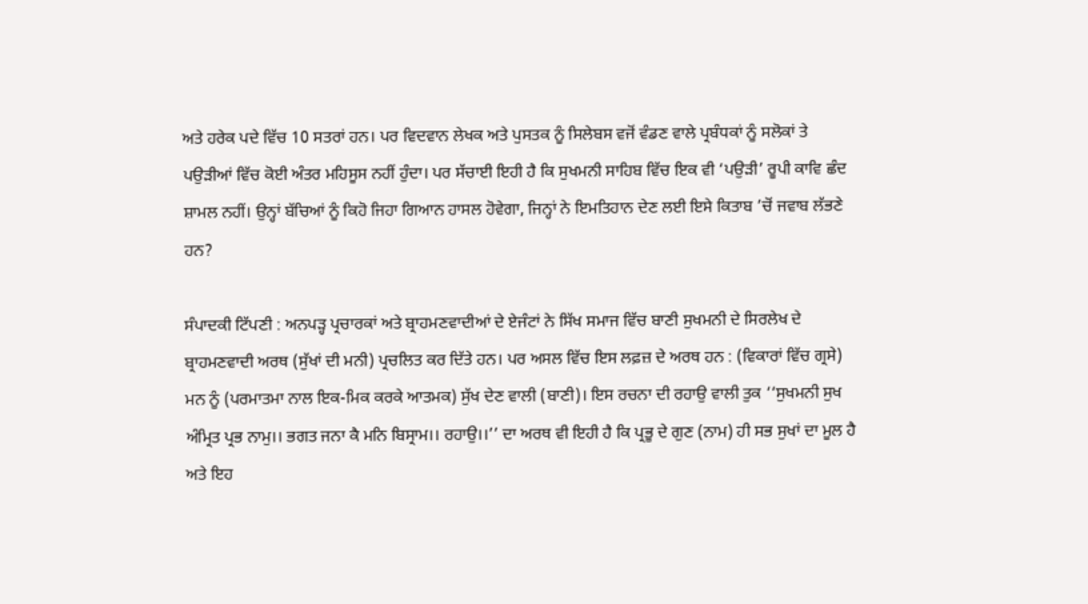ਅਤੇ ਹਰੇਕ ਪਦੇ ਵਿੱਚ 10 ਸਤਰਾਂ ਹਨ। ਪਰ ਵਿਦਵਾਨ ਲੇਖਕ ਅਤੇ ਪੁਸਤਕ ਨੂੰ ਸਿਲੇਬਸ ਵਜੋਂ ਵੰਡਣ ਵਾਲੇ ਪ੍ਰਬੰਧਕਾਂ ਨੂੰ ਸਲੋਕਾਂ ਤੇ ਪਉੜੀਆਂ ਵਿੱਚ ਕੋਈ ਅੰਤਰ ਮਹਿਸੂਸ ਨਹੀਂ ਹੁੰਦਾ। ਪਰ ਸੱਚਾਈ ਇਹੀ ਹੈ ਕਿ ਸੁਖਮਨੀ ਸਾਹਿਬ ਵਿੱਚ ਇਕ ਵੀ ‘ਪਉੜੀ’ ਰੂਪੀ ਕਾਵਿ ਛੰਦ ਸ਼ਾਮਲ ਨਹੀਂ। ਉਨ੍ਹਾਂ ਬੱਚਿਆਂ ਨੂੰ ਕਿਹੋ ਜਿਹਾ ਗਿਆਨ ਹਾਸਲ ਹੋਵੇਗਾ, ਜਿਨ੍ਹਾਂ ਨੇ ਇਮਤਿਹਾਨ ਦੇਣ ਲਈ ਇਸੇ ਕਿਤਾਬ ’ਚੋਂ ਜਵਾਬ ਲੱਭਣੇ ਹਨ?

ਸੰਪਾਦਕੀ ਟਿੱਪਣੀ : ਅਨਪੜ੍ਹ ਪ੍ਰਚਾਰਕਾਂ ਅਤੇ ਬ੍ਰਾਹਮਣਵਾਦੀਆਂ ਦੇ ਏਜੰਟਾਂ ਨੇ ਸਿੱਖ ਸਮਾਜ ਵਿੱਚ ਬਾਣੀ ਸੁਖਮਨੀ ਦੇ ਸਿਰਲੇਖ ਦੇ ਬ੍ਰਾਹਮਣਵਾਦੀ ਅਰਥ (ਸੁੱਖਾਂ ਦੀ ਮਨੀ) ਪ੍ਰਚਲਿਤ ਕਰ ਦਿੱਤੇ ਹਨ। ਪਰ ਅਸਲ ਵਿੱਚ ਇਸ ਲਫ਼ਜ਼ ਦੇ ਅਰਥ ਹਨ : (ਵਿਕਾਰਾਂ ਵਿੱਚ ਗ੍ਰਸੇ) ਮਨ ਨੂੰ (ਪਰਮਾਤਮਾ ਨਾਲ ਇਕ-ਮਿਕ ਕਰਕੇ ਆਤਮਕ) ਸੁੱਖ ਦੇਣ ਵਾਲੀ (ਬਾਣੀ)। ਇਸ ਰਚਨਾ ਦੀ ਰਹਾਉ ਵਾਲੀ ਤੁਕ ‘‘ਸੁਖਮਨੀ ਸੁਖ ਅੰਮ੍ਰਿਤ ਪ੍ਰਭ ਨਾਮੁ।। ਭਗਤ ਜਨਾ ਕੈ ਮਨਿ ਬਿਸ੍ਰਾਮ।। ਰਹਾਉ।।’’ ਦਾ ਅਰਥ ਵੀ ਇਹੀ ਹੈ ਕਿ ਪ੍ਰਭੂ ਦੇ ਗੁਣ (ਨਾਮ) ਹੀ ਸਭ ਸੁਖਾਂ ਦਾ ਮੂਲ ਹੈ ਅਤੇ ਇਹ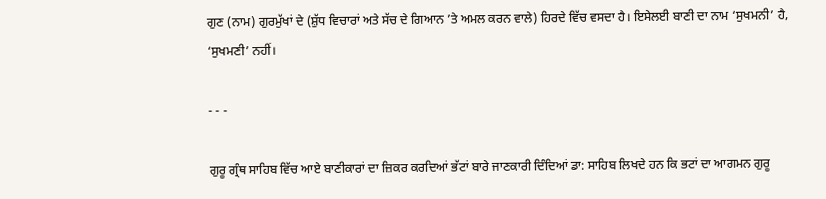ਗੁਣ (ਨਾਮ) ਗੁਰਮੁੱਖਾਂ ਦੇ (ਸ਼ੁੱਧ ਵਿਚਾਰਾਂ ਅਤੇ ਸੱਚ ਦੇ ਗਿਆਨ ’ਤੇ ਅਮਲ ਕਰਨ ਵਾਲੇ) ਹਿਰਦੇ ਵਿੱਚ ਵਸਦਾ ਹੈ। ਇਸੇਲਈ ਬਾਣੀ ਦਾ ਨਾਮ ‘ਸੁਖਮਨੀ’ ਹੈ, ‘ਸੁਖਮਣੀ’ ਨਹੀਂ।

- - -

ਗੁਰੂ ਗ੍ਰੰਥ ਸਾਹਿਬ ਵਿੱਚ ਆਏ ਬਾਣੀਕਾਰਾਂ ਦਾ ਜ਼ਿਕਰ ਕਰਦਿਆਂ ਭੱਟਾਂ ਬਾਰੇ ਜਾਣਕਾਰੀ ਦਿੰਦਿਆਂ ਡਾ: ਸਾਹਿਬ ਲਿਖਦੇ ਹਨ ਕਿ ਭਟਾਂ ਦਾ ਆਗਮਨ ਗੁਰੂ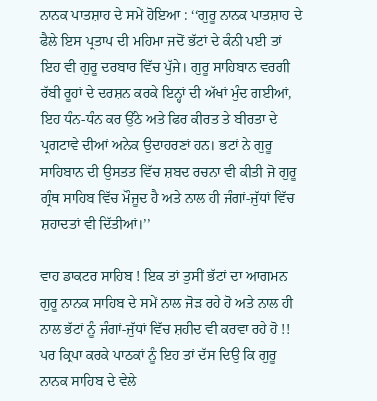ਨਾਨਕ ਪਾਤਸ਼ਾਹ ਦੇ ਸਮੇਂ ਹੋਇਆ : ‘‘ਗੁਰੂ ਨਾਨਕ ਪਾਤਸ਼ਾਹ ਦੇ ਫੈਲੇ ਇਸ ਪ੍ਰਤਾਪ ਦੀ ਮਹਿਮਾ ਜਦੋਂ ਭੱਟਾਂ ਦੇ ਕੰਨੀ ਪਈ ਤਾਂ ਇਹ ਵੀ ਗੁਰੂ ਦਰਬਾਰ ਵਿੱਚ ਪੁੱਜੇ। ਗੁਰੂ ਸਾਹਿਬਾਨ ਵਰਗੀ ਰੱਬੀ ਰੂਹਾਂ ਦੇ ਦਰਸ਼ਨ ਕਰਕੇ ਇਨ੍ਹਾਂ ਦੀ ਅੱਖਾਂ ਮੁੰਦ ਗਈਆਂ, ਇਹ ਧੰਨ-ਧੰਨ ਕਰ ਉੱਠੇ ਅਤੇ ਫਿਰ ਕੀਰਤ ਤੇ ਬੀਰਤਾ ਦੇ ਪ੍ਰਗਟਾਵੇ ਦੀਆਂ ਅਨੇਕ ਉਦਾਹਰਣਾਂ ਹਨ। ਭਟਾਂ ਨੇ ਗੁਰੂ ਸਾਹਿਬਾਨ ਦੀ ਉਸਤਤ ਵਿੱਚ ਸ਼ਬਦ ਰਚਨਾ ਵੀ ਕੀਤੀ ਜੋ ਗੁਰੂ ਗ੍ਰੰਥ ਸਾਹਿਬ ਵਿੱਚ ਮੌਜੂਦ ਹੈ ਅਤੇ ਨਾਲ ਹੀ ਜੰਗਾਂ-ਜੁੱਧਾਂ ਵਿੱਚ ਸ਼ਹਾਦਤਾਂ ਵੀ ਦਿੱਤੀਆਂ।’’

ਵਾਹ ਡਾਕਟਰ ਸਾਹਿਬ ! ਇਕ ਤਾਂ ਤੁਸੀਂ ਭੱਟਾਂ ਦਾ ਆਗਮਨ ਗੁਰੂ ਨਾਨਕ ਸਾਹਿਬ ਦੇ ਸਮੇਂ ਨਾਲ ਜੋੜ ਰਹੇ ਹੋ ਅਤੇ ਨਾਲ ਹੀ ਨਾਲ ਭੱਟਾਂ ਨੂੰ ਜੰਗਾਂ-ਜੁੱਧਾਂ ਵਿੱਚ ਸ਼ਹੀਦ ਵੀ ਕਰਵਾ ਰਹੇ ਹੋ !! ਪਰ ਕ੍ਰਿਪਾ ਕਰਕੇ ਪਾਠਕਾਂ ਨੂੰ ਇਹ ਤਾਂ ਦੱਸ ਦਿਉ ਕਿ ਗੁਰੂ ਨਾਨਕ ਸਾਹਿਬ ਦੇ ਵੇਲੇ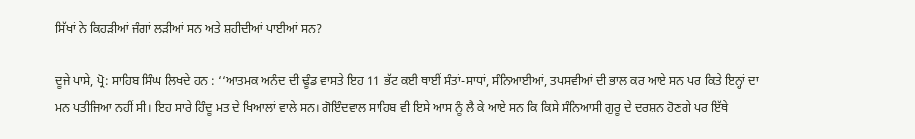ਸਿੱਖਾਂ ਨੇ ਕਿਹੜੀਆਂ ਜੰਗਾਂ ਲੜੀਆਂ ਸਨ ਅਤੇ ਸ਼ਹੀਦੀਆਂ ਪਾਈਆਂ ਸਨ?

ਦੂਜੇ ਪਾਸੇ, ਪ੍ਰੋ: ਸਾਹਿਬ ਸਿੰਘ ਲਿਖਦੇ ਹਨ : ‘‘ਆਤਮਕ ਅਨੰਦ ਦੀ ਢੂੰਡ ਵਾਸਤੇ ਇਹ 11 ਭੱਟ ਕਈ ਥਾਈਂ ਸੰਤਾਂ-ਸਾਧਾਂ, ਸੰਨਿਆਈਆਂ, ਤਪਸਵੀਆਂ ਦੀ ਭਾਲ ਕਰ ਆਏ ਸਨ ਪਰ ਕਿਤੇ ਇਨ੍ਹਾਂ ਦਾ ਮਨ ਪਤੀਜਿਆ ਨਹੀਂ ਸੀ। ਇਹ ਸਾਰੇ ਹਿੰਦੂ ਮਤ ਦੇ ਖਿਆਲਾਂ ਵਾਲੇ ਸਨ। ਗੋਇੰਦਵਾਲ ਸਾਹਿਬ ਵੀ ਇਸੇ ਆਸ ਨੂੰ ਲੈ ਕੇ ਆਏ ਸਨ ਕਿ ਕਿਸੇ ਸੰਨਿਆਸੀ ਗੁਰੂ ਦੇ ਦਰਸ਼ਨ ਹੋਣਗੇ ਪਰ ਇੱਥੇ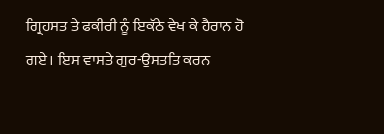ਗ੍ਰਿਹਸਤ ਤੇ ਫਕੀਰੀ ਨੂੰ ਇਕੱਠੇ ਵੇਖ ਕੇ ਹੈਰਾਨ ਹੋ ਗਏ। ਇਸ ਵਾਸਤੇ ਗੁਰ-ਉਸਤਤਿ ਕਰਨ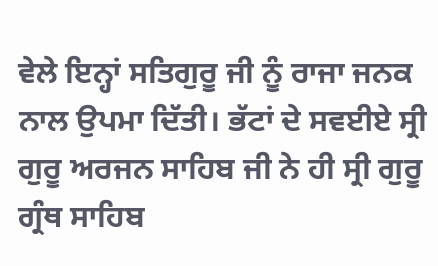ਵੇਲੇ ਇਨ੍ਹਾਂ ਸਤਿਗੁਰੂ ਜੀ ਨੂੰ ਰਾਜਾ ਜਨਕ ਨਾਲ ਉਪਮਾ ਦਿੱਤੀ। ਭੱਟਾਂ ਦੇ ਸਵਈਏ ਸ੍ਰੀ ਗੁਰੂ ਅਰਜਨ ਸਾਹਿਬ ਜੀ ਨੇ ਹੀ ਸ੍ਰੀ ਗੁਰੂ ਗ੍ਰੰਥ ਸਾਹਿਬ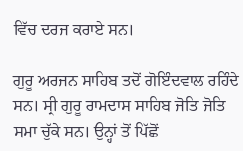ਵਿੱਚ ਦਰਜ ਕਰਾਏ ਸਨ।

ਗੁਰੂ ਅਰਜਨ ਸਾਹਿਬ ਤਦੋਂ ਗੋਇੰਦਵਾਲ ਰਹਿੰਦੇ ਸਨ। ਸ੍ਰੀ ਗੁਰੂ ਰਾਮਦਾਸ ਸਾਹਿਬ ਜੋਤਿ ਜੋਤਿ ਸਮਾ ਚੁੱਕੇ ਸਨ। ਉਨ੍ਹਾਂ ਤੋਂ ਪਿੱਛੋਂ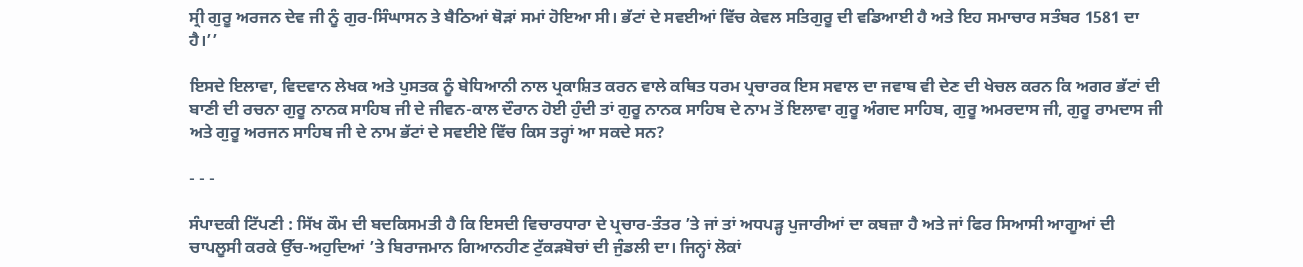ਸ੍ਰੀ ਗੁਰੂ ਅਰਜਨ ਦੇਵ ਜੀ ਨੂੰ ਗੁਰ-ਸਿੰਘਾਸਨ ਤੇ ਬੈਠਿਆਂ ਥੋੜਾਂ ਸਮਾਂ ਹੋਇਆ ਸੀ। ਭੱਟਾਂ ਦੇ ਸਵਈਆਂ ਵਿੱਚ ਕੇਵਲ ਸਤਿਗੁਰੂ ਦੀ ਵਡਿਆਈ ਹੈ ਅਤੇ ਇਹ ਸਮਾਚਾਰ ਸਤੰਬਰ 1581 ਦਾ ਹੈ।’’

ਇਸਦੇ ਇਲਾਵਾ, ਵਿਦਵਾਨ ਲੇਖਕ ਅਤੇ ਪੁਸਤਕ ਨੂੰ ਬੇਧਿਆਨੀ ਨਾਲ ਪ੍ਰਕਾਸ਼ਿਤ ਕਰਨ ਵਾਲੇ ਕਥਿਤ ਧਰਮ ਪ੍ਰਚਾਰਕ ਇਸ ਸਵਾਲ ਦਾ ਜਵਾਬ ਵੀ ਦੇਣ ਦੀ ਖੇਚਲ ਕਰਨ ਕਿ ਅਗਰ ਭੱਟਾਂ ਦੀ ਬਾਣੀ ਦੀ ਰਚਨਾ ਗੁਰੂ ਨਾਨਕ ਸਾਹਿਬ ਜੀ ਦੇ ਜੀਵਨ-ਕਾਲ ਦੌਰਾਨ ਹੋਈ ਹੁੰਦੀ ਤਾਂ ਗੁਰੂ ਨਾਨਕ ਸਾਹਿਬ ਦੇ ਨਾਮ ਤੋਂ ਇਲਾਵਾ ਗੁਰੂ ਅੰਗਦ ਸਾਹਿਬ, ਗੁਰੂ ਅਮਰਦਾਸ ਜੀ, ਗੁਰੂ ਰਾਮਦਾਸ ਜੀ ਅਤੇ ਗੁਰੂ ਅਰਜਨ ਸਾਹਿਬ ਜੀ ਦੇ ਨਾਮ ਭੱਟਾਂ ਦੇ ਸਵਈਏ ਵਿੱਚ ਕਿਸ ਤਰ੍ਹਾਂ ਆ ਸਕਦੇ ਸਨ?

- - -

ਸੰਪਾਦਕੀ ਟਿੱਪਣੀ : ਸਿੱਖ ਕੌਮ ਦੀ ਬਦਕਿਸਮਤੀ ਹੈ ਕਿ ਇਸਦੀ ਵਿਚਾਰਧਾਰਾ ਦੇ ਪ੍ਰਚਾਰ-ਤੰਤਰ ’ਤੇ ਜਾਂ ਤਾਂ ਅਧਪੜ੍ਹ ਪੁਜਾਰੀਆਂ ਦਾ ਕਬਜ਼ਾ ਹੈ ਅਤੇ ਜਾਂ ਫਿਰ ਸਿਆਸੀ ਆਗੂਆਂ ਦੀ ਚਾਪਲੂਸੀ ਕਰਕੇ ਉੱਚ-ਅਹੁਦਿਆਂ ’ਤੇ ਬਿਰਾਜਮਾਨ ਗਿਆਨਹੀਣ ਟੁੱਕੜਬੋਚਾਂ ਦੀ ਜੁੰਡਲੀ ਦਾ। ਜਿਨ੍ਹਾਂ ਲੋਕਾਂ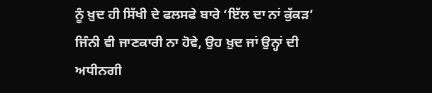ਨੂੰ ਖ਼ੁਦ ਹੀ ਸਿੱਖੀ ਦੇ ਫਲਸਫੇ ਬਾਰੇ ‘ਇੱਲ ਦਾ ਨਾਂ ਕੁੱਕੜ’ ਜਿੰਨੀ ਵੀ ਜਾਣਕਾਰੀ ਨਾ ਹੋਵੇ, ਉਹ ਖ਼ੁਦ ਜਾਂ ਉਨ੍ਹਾਂ ਦੀ ਅਧੀਨਗੀ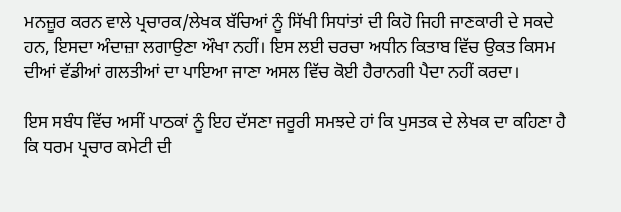ਮਨਜ਼ੂਰ ਕਰਨ ਵਾਲੇ ਪ੍ਰਚਾਰਕ/ਲੇਖਕ ਬੱਚਿਆਂ ਨੂੰ ਸਿੱਖੀ ਸਿਧਾਂਤਾਂ ਦੀ ਕਿਹੋ ਜਿਹੀ ਜਾਣਕਾਰੀ ਦੇ ਸਕਦੇ ਹਨ, ਇਸਦਾ ਅੰਦਾਜ਼ਾ ਲਗਾਉਣਾ ਔਖਾ ਨਹੀਂ। ਇਸ ਲਈ ਚਰਚਾ ਅਧੀਨ ਕਿਤਾਬ ਵਿੱਚ ਉਕਤ ਕਿਸਮ ਦੀਆਂ ਵੱਡੀਆਂ ਗਲਤੀਆਂ ਦਾ ਪਾਇਆ ਜਾਣਾ ਅਸਲ ਵਿੱਚ ਕੋਈ ਹੈਰਾਨਗੀ ਪੈਦਾ ਨਹੀਂ ਕਰਦਾ।

ਇਸ ਸਬੰਧ ਵਿੱਚ ਅਸੀਂ ਪਾਠਕਾਂ ਨੂੰ ਇਹ ਦੱਸਣਾ ਜਰੂਰੀ ਸਮਝਦੇ ਹਾਂ ਕਿ ਪੁਸਤਕ ਦੇ ਲੇਖਕ ਦਾ ਕਹਿਣਾ ਹੈ ਕਿ ਧਰਮ ਪ੍ਰਚਾਰ ਕਮੇਟੀ ਦੀ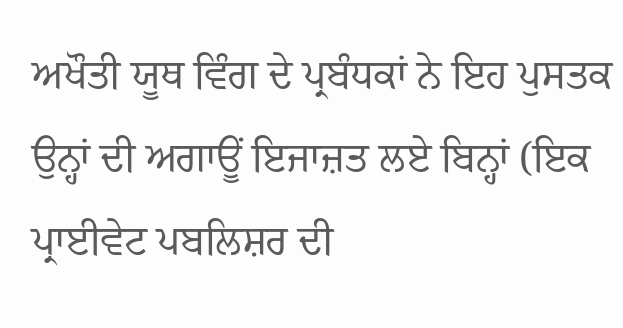ਅਖੌਤੀ ਯੂਥ ਵਿੰਗ ਦੇ ਪ੍ਰਬੰਧਕਾਂ ਨੇ ਇਹ ਪੁਸਤਕ ਉਨ੍ਹਾਂ ਦੀ ਅਗਾਊਂ ਇਜਾਜ਼ਤ ਲਏ ਬਿਨ੍ਹਾਂ (ਇਕ ਪ੍ਰਾਈਵੇਟ ਪਬਲਿਸ਼ਰ ਦੀ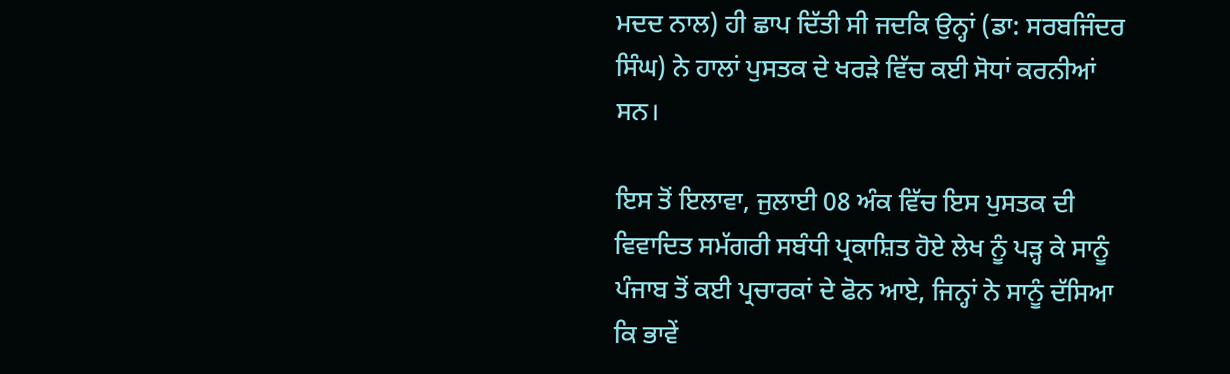ਮਦਦ ਨਾਲ) ਹੀ ਛਾਪ ਦਿੱਤੀ ਸੀ ਜਦਕਿ ਉਨ੍ਹਾਂ (ਡਾ: ਸਰਬਜਿੰਦਰ ਸਿੰਘ) ਨੇ ਹਾਲਾਂ ਪੁਸਤਕ ਦੇ ਖਰੜੇ ਵਿੱਚ ਕਈ ਸੋਧਾਂ ਕਰਨੀਆਂ ਸਨ।

ਇਸ ਤੋਂ ਇਲਾਵਾ, ਜੁਲਾਈ 08 ਅੰਕ ਵਿੱਚ ਇਸ ਪੁਸਤਕ ਦੀ ਵਿਵਾਦਿਤ ਸਮੱਗਰੀ ਸਬੰਧੀ ਪ੍ਰਕਾਸ਼ਿਤ ਹੋਏ ਲੇਖ ਨੂੰ ਪੜ੍ਹ ਕੇ ਸਾਨੂੰ ਪੰਜਾਬ ਤੋਂ ਕਈ ਪ੍ਰਚਾਰਕਾਂ ਦੇ ਫੋਨ ਆਏ, ਜਿਨ੍ਹਾਂ ਨੇ ਸਾਨੂੰ ਦੱਸਿਆ ਕਿ ਭਾਵੇਂ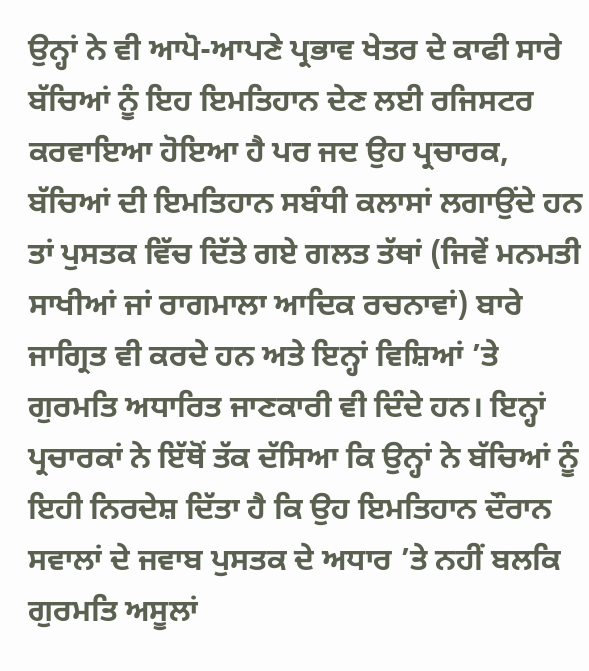ਉਨ੍ਹਾਂ ਨੇ ਵੀ ਆਪੋ-ਆਪਣੇ ਪ੍ਰਭਾਵ ਖੇਤਰ ਦੇ ਕਾਫੀ ਸਾਰੇ ਬੱਚਿਆਂ ਨੂੰ ਇਹ ਇਮਤਿਹਾਨ ਦੇਣ ਲਈ ਰਜਿਸਟਰ ਕਰਵਾਇਆ ਹੋਇਆ ਹੈ ਪਰ ਜਦ ਉਹ ਪ੍ਰਚਾਰਕ, ਬੱਚਿਆਂ ਦੀ ਇਮਤਿਹਾਨ ਸਬੰਧੀ ਕਲਾਸਾਂ ਲਗਾਉਂਦੇ ਹਨ ਤਾਂ ਪੁਸਤਕ ਵਿੱਚ ਦਿੱਤੇ ਗਏ ਗਲਤ ਤੱਥਾਂ (ਜਿਵੇਂ ਮਨਮਤੀ ਸਾਖੀਆਂ ਜਾਂ ਰਾਗਮਾਲਾ ਆਦਿਕ ਰਚਨਾਵਾਂ) ਬਾਰੇ ਜਾਗ੍ਰਿਤ ਵੀ ਕਰਦੇ ਹਨ ਅਤੇ ਇਨ੍ਹਾਂ ਵਿਸ਼ਿਆਂ ’ਤੇ ਗੁਰਮਤਿ ਅਧਾਰਿਤ ਜਾਣਕਾਰੀ ਵੀ ਦਿੰਦੇ ਹਨ। ਇਨ੍ਹਾਂ ਪ੍ਰਚਾਰਕਾਂ ਨੇ ਇੱਥੋਂ ਤੱਕ ਦੱਸਿਆ ਕਿ ਉਨ੍ਹਾਂ ਨੇ ਬੱਚਿਆਂ ਨੂੰ ਇਹੀ ਨਿਰਦੇਸ਼ ਦਿੱਤਾ ਹੈ ਕਿ ਉਹ ਇਮਤਿਹਾਨ ਦੌਰਾਨ ਸਵਾਲਾਂ ਦੇ ਜਵਾਬ ਪੁਸਤਕ ਦੇ ਅਧਾਰ ’ਤੇ ਨਹੀਂ ਬਲਕਿ ਗੁਰਮਤਿ ਅਸੂਲਾਂ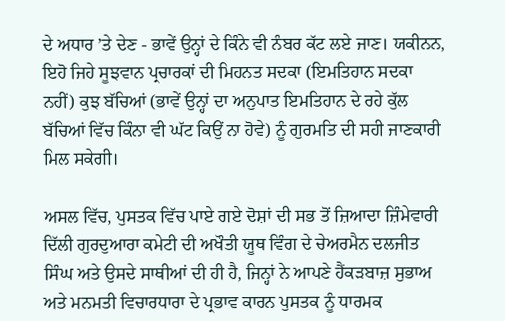ਦੇ ਅਧਾਰ ’ਤੇ ਦੇਣ - ਭਾਵੇਂ ਉਨ੍ਹਾਂ ਦੇ ਕਿੰਨੇ ਵੀ ਨੰਬਰ ਕੱਟ ਲਏ ਜਾਣ। ਯਕੀਨਨ, ਇਹੋ ਜਿਹੇ ਸੂਝਵਾਨ ਪ੍ਰਚਾਰਕਾਂ ਦੀ ਮਿਹਨਤ ਸਦਕਾ (ਇਮਤਿਹਾਨ ਸਦਕਾ ਨਹੀਂ) ਕੁਝ ਬੱਚਿਆਂ (ਭਾਵੇਂ ਉਨ੍ਹਾਂ ਦਾ ਅਨੁਪਾਤ ਇਮਤਿਹਾਨ ਦੇ ਰਹੇ ਕੁੱਲ ਬੱਚਿਆਂ ਵਿੱਚ ਕਿੰਨਾ ਵੀ ਘੱਟ ਕਿਉਂ ਨਾ ਹੋਵੇ) ਨੂੰ ਗੁਰਮਤਿ ਦੀ ਸਹੀ ਜਾਣਕਾਰੀ ਮਿਲ ਸਕੇਗੀ।

ਅਸਲ ਵਿੱਚ, ਪੁਸਤਕ ਵਿੱਚ ਪਾਏ ਗਏ ਦੋਸ਼ਾਂ ਦੀ ਸਭ ਤੋਂ ਜ਼ਿਆਦਾ ਜ਼ਿੰਮੇਵਾਰੀ ਦਿੱਲੀ ਗੁਰਦੁਆਰਾ ਕਮੇਟੀ ਦੀ ਅਖੌਤੀ ਯੂਥ ਵਿੰਗ ਦੇ ਚੇਅਰਮੈਨ ਦਲਜੀਤ ਸਿੰਘ ਅਤੇ ਉਸਦੇ ਸਾਥੀਆਂ ਦੀ ਹੀ ਹੈ, ਜਿਨ੍ਹਾਂ ਨੇ ਆਪਣੇ ਹੈਂਕੜਬਾਜ਼ ਸੁਭਾਅ ਅਤੇ ਮਨਮਤੀ ਵਿਚਾਰਧਾਰਾ ਦੇ ਪ੍ਰਭਾਵ ਕਾਰਨ ਪੁਸਤਕ ਨੂੰ ਧਾਰਮਕ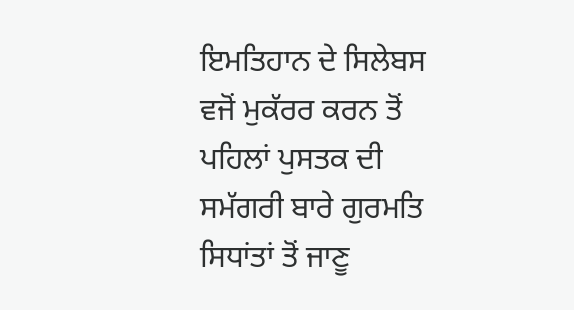ਇਮਤਿਹਾਨ ਦੇ ਸਿਲੇਬਸ ਵਜੋਂ ਮੁਕੱਰਰ ਕਰਨ ਤੋਂ ਪਹਿਲਾਂ ਪੁਸਤਕ ਦੀ ਸਮੱਗਰੀ ਬਾਰੇ ਗੁਰਮਤਿ ਸਿਧਾਂਤਾਂ ਤੋਂ ਜਾਣੂ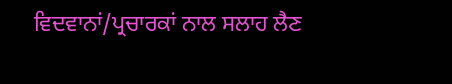ਵਿਦਵਾਨਾਂ/ਪ੍ਰਚਾਰਕਾਂ ਨਾਲ ਸਲਾਹ ਲੈਣ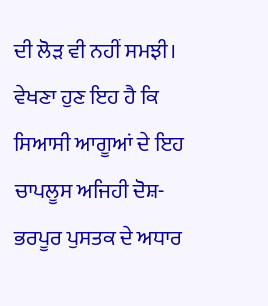ਦੀ ਲੋੜ ਵੀ ਨਹੀਂ ਸਮਝੀ। ਵੇਖਣਾ ਹੁਣ ਇਹ ਹੈ ਕਿ ਸਿਆਸੀ ਆਗੂਆਂ ਦੇ ਇਹ ਚਾਪਲੂਸ ਅਜਿਹੀ ਦੋਸ਼-ਭਰਪੂਰ ਪੁਸਤਕ ਦੇ ਅਧਾਰ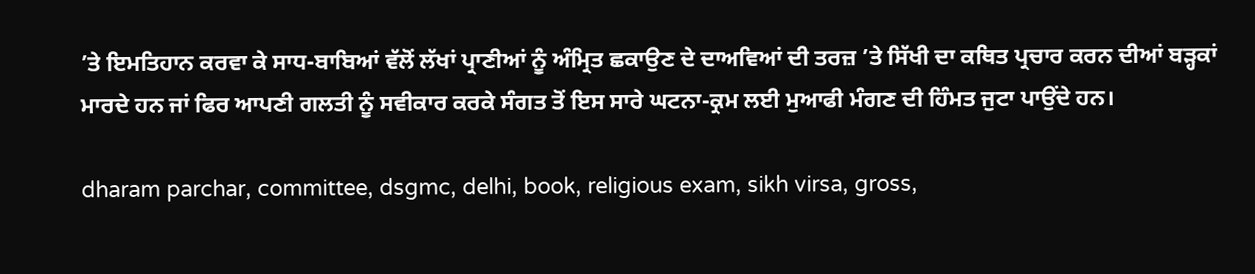’ਤੇ ਇਮਤਿਹਾਨ ਕਰਵਾ ਕੇ ਸਾਧ-ਬਾਬਿਆਂ ਵੱਲੋਂ ਲੱਖਾਂ ਪ੍ਰਾਣੀਆਂ ਨੂੰ ਅੰਮ੍ਰਿਤ ਛਕਾਉਣ ਦੇ ਦਾਅਵਿਆਂ ਦੀ ਤਰਜ਼ ’ਤੇ ਸਿੱਖੀ ਦਾ ਕਥਿਤ ਪ੍ਰਚਾਰ ਕਰਨ ਦੀਆਂ ਬੜ੍ਹਕਾਂ ਮਾਰਦੇ ਹਨ ਜਾਂ ਫਿਰ ਆਪਣੀ ਗਲਤੀ ਨੂੰ ਸਵੀਕਾਰ ਕਰਕੇ ਸੰਗਤ ਤੋਂ ਇਸ ਸਾਰੇ ਘਟਨਾ-ਕ੍ਰਮ ਲਈ ਮੁਆਫੀ ਮੰਗਣ ਦੀ ਹਿੰਮਤ ਜੁਟਾ ਪਾਉਂਦੇ ਹਨ।

dharam parchar, committee, dsgmc, delhi, book, religious exam, sikh virsa, gross,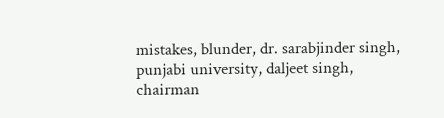mistakes, blunder, dr. sarabjinder singh, punjabi university, daljeet singh, chairman